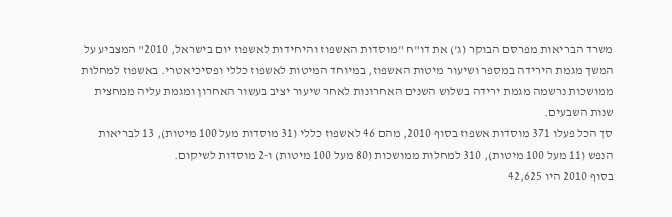משרד הבריאות מפרסם הבוקר (ג') את דו"ח "מוסדות האשפוז והיחידות לאשפוז יום בישראל, 2010" המצביע על המשך מגמת הירידה במספר ושיעור מיטות האשפוז, במיוחד המיטות לאשפוז כללי ופסיכיאטרי. באשפוז למחלות ממושכות נרשמה מגמת ירידה בשלוש השנים האחרונות לאחר שיעור יציב בעשור האחרון ומגמת עליה ממחצית שנות השבעים.
סך הכל פעלו 371 מוסדות אשפוז בסוף 2010, מהם 46 לאשפוז כללי (31 מוסדות מעל 100 מיטות), 13 לבריאות הנפש (11 מעל 100 מיטות), 310 למחלות ממושכות (80 מעל 100 מיטות) ו-2 מוסדות לשיקום.
בסוף 2010 היו 42,625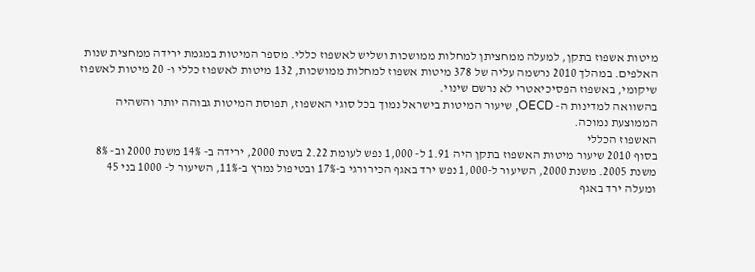מיטות אשפוז בתקן, למעלה ממחציתן למחלות ממושכות ושליש לאשפוז כללי. מספר המיטות במגמת ירידה ממחצית שנות האלפים. במהלך 2010 נרשמה עליה של 378 מיטות אשפוז למחלות ממושכות, 132 מיטות לאשפוז כללי ו- 20 מיטות לאשפוז שיקומי, באשפוז הפסיכיאטרי לא נרשם שינוי.
בהשוואה למדינות ה- OECD, שיעור המיטות בישראל נמוך בכל סוגי האשפוז, תפוסת המיטות גבוהה יותר והשהיה הממוצעת נמוכה.
האשפוז הכללי
בסוף 2010 שיעור מיטות האשפוז בתקן היה 1.91 ל- 1,000 נפש לעומת 2.22 בשנת 2000, ירידה ב- 14% משנת 2000 וב- 8% משנת 2005. משנת 2000, השיעור ל-1,000 נפש ירד באגף הכירורגי ב-17% ובטיפול נמרץ ב-11%, השיעור ל- 1000 בני 45 ומעלה ירד באגף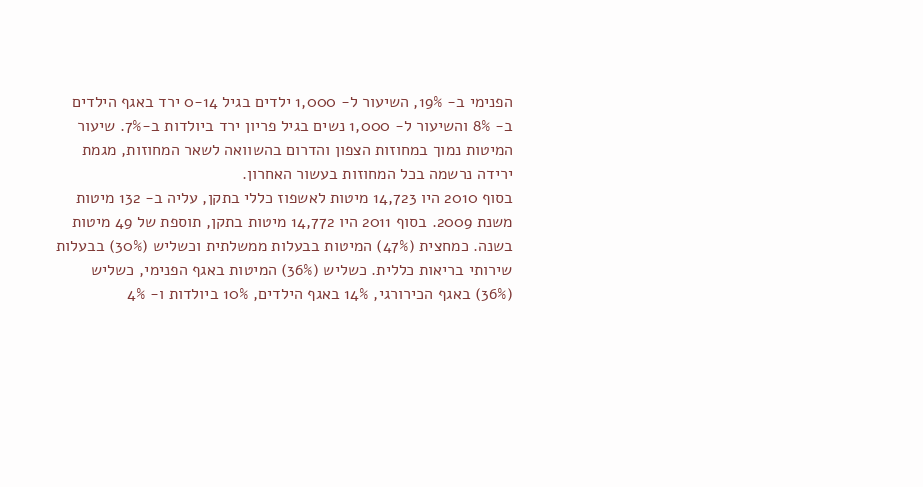הפנימי ב- 19%, השיעור ל- 1,000 ילדים בגיל 0-14 ירד באגף הילדים ב- 8% והשיעור ל- 1,000 נשים בגיל פריון ירד ביולדות ב-7%. שיעור המיטות נמוך במחוזות הצפון והדרום בהשוואה לשאר המחוזות, מגמת ירידה נרשמה בכל המחוזות בעשור האחרון.
בסוף 2010 היו 14,723 מיטות לאשפוז כללי בתקן, עליה ב- 132 מיטות משנת 2009. בסוף 2011 היו 14,772 מיטות בתקן, תוספת של 49 מיטות בשנה. כמחצית (47%) המיטות בבעלות ממשלתית וכשליש (30%) בבעלות שירותי בריאות כללית. כשליש (36%) המיטות באגף הפנימי, כשליש (36%) באגף הכירורגי, 14% באגף הילדים, 10% ביולדות ו- 4%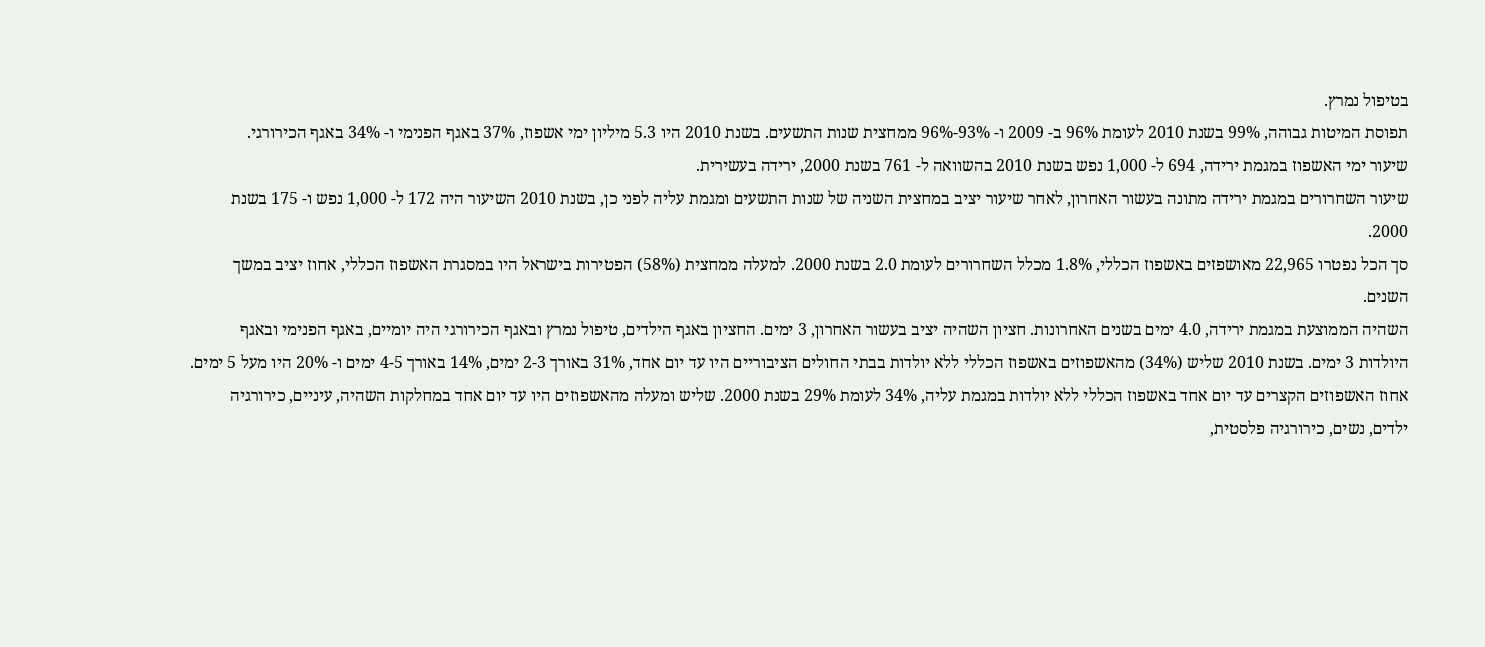בטיפול נמרץ.
תפוסת המיטות גבוהה, 99% בשנת 2010 לעומת 96% ב- 2009 ו- 93%-96% ממחצית שנות התשעים. בשנת 2010 היו 5.3 מיליון ימי אשפוז, 37% באגף הפנימי ו- 34% באגף הכירורגי.
שיעור ימי האשפוז במגמת ירידה, 694 ל- 1,000 נפש בשנת 2010 בהשוואה ל- 761 בשנת 2000, ירידה בעשירית.
שיעור השחרורים במגמת ירידה מתונה בעשור האחרון, לאחר שיעור יציב במחצית השניה של שנות התשעים ומגמת עליה לפני כן, בשנת 2010 השיעור היה 172 ל- 1,000 נפש ו- 175 בשנת 2000.
סך הכל נפטרו 22,965 מאושפזים באשפוז הכללי, 1.8% מכלל השחרורים לעומת 2.0 בשנת 2000. למעלה ממחצית (58%) הפטירות בישראל היו במסגרת האשפוז הכללי, אחוז יציב במשך השנים.
השהיה הממוצעת במגמת ירידה, 4.0 ימים בשנים האחרונות. חציון השהיה יציב בעשור האחרון, 3 ימים. החציון באגף הילדים, טיפול נמרץ ובאגף הכירורגי היה יומיים, באגף הפנימי ובאגף היולדות 3 ימים. בשנת 2010 שליש (34%) מהאשפוזים באשפוז הכללי ללא יולדות בבתי החולים הציבוריים היו עד יום אחד, 31% באורך 2-3 ימים, 14% באורך 4-5 ימים ו- 20% היו מעל 5 ימים.
אחוז האשפוזים הקצרים עד יום אחד באשפוז הכללי ללא יולדות במגמת עליה, 34% לעומת 29% בשנת 2000. שליש ומעלה מהאשפוזים היו עד יום אחד במחלקות השהיה, עיניים, כירורגיה ילדים, נשים, כירורגיה פלסטית,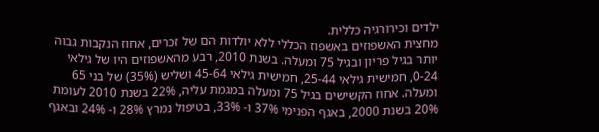ילדים וכירורגיה כללית.
מחצית האשפוזים באשפוז הכללי ללא יולדות הם של זכרים, אחוז הנקבות גבוה יותר בגיל פריון ובגיל 75 ומעלה. בשנת 2010, רבע מהאשפוזים היו של גילאי 0-24, חמישית גילאי 25-44, חמישית גילאי 45-64 ושליש (35%) של בני 65 ומעלה. אחוז הקשישים בגיל 75 ומעלה במגמת עליה, 22% בשנת 2010 לעומת 20% בשנת 2000, באגף הפנימי 37% ו- 33%, בטיפול נמרץ 28% ו- 24% ובאגף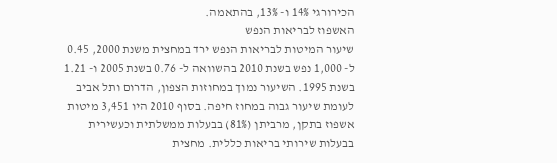הכירורגי 14% ו- 13%, בהתאמה.
האשפוז לבריאות הנפש
שיעור המיטות לבריאות הנפש ירד במחצית משנת 2000, 0.45 ל- 1,000 נפש בשנת 2010 בהשוואה ל- 0.76 בשנת 2005 ו- 1.21 בשנת 1995. השיעור נמוך במחוזות הצפון, הדרום ותל אביב לעומת שיעור גבוה במחוז חיפה. בסוף 2010 היו 3,451 מיטות אשפוז בתקן, מרביתן (81%) בבעלות ממשלתית וכעשירית בבעלות שירותי בריאות כללית. מחצית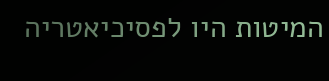המיטות היו לפסיכיאטריה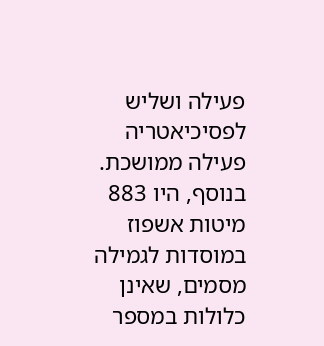פעילה ושליש לפסיכיאטריה פעילה ממושכת. בנוסף, היו 883 מיטות אשפוז במוסדות לגמילה מסמים, שאינן כלולות במספר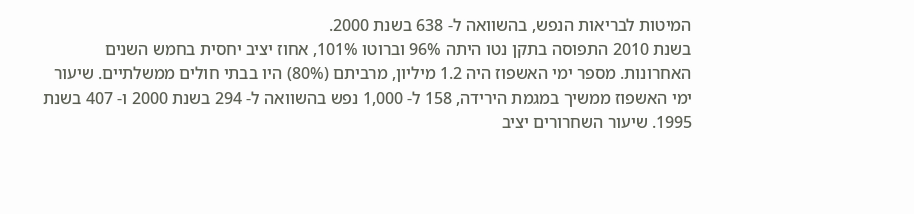המיטות לבריאות הנפש, בהשוואה ל- 638 בשנת 2000.
בשנת 2010 התפוסה בתקן נטו היתה 96% וברוטו 101%, אחוז יציב יחסית בחמש השנים האחרונות. מספר ימי האשפוז היה 1.2 מיליון, מרביתם (80%) היו בבתי חולים ממשלתיים. שיעור ימי האשפוז ממשיך במגמת הירידה, 158 ל- 1,000 נפש בהשוואה ל- 294 בשנת 2000 ו- 407 בשנת 1995. שיעור השחרורים יציב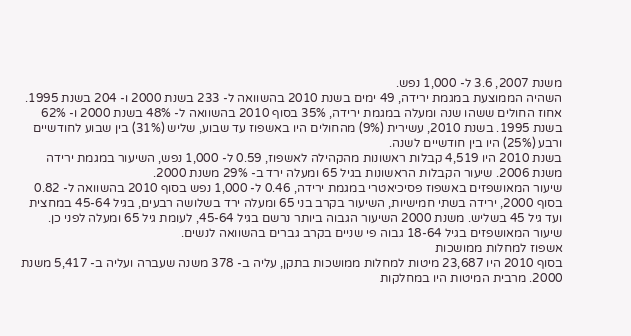משנת 2007, 3.6 ל- 1,000 נפש.
השהיה הממוצעת במגמת ירידה, 49 ימים בשנת 2010 בהשוואה ל- 233 בשנת 2000 ו- 204 בשנת 1995. אחוז החולים ששהו שנה ומעלה במגמת ירידה, 35% בסוף 2010 בהשוואה ל- 48% בשנת 2000 ו- 62% בשנת 1995. בשנת 2010, עשירית (9%) מהחולים היו באשפוז עד שבוע, שליש (31%) בין שבוע לחודשיים ורבע (25%) היו בין חודשיים לשנה.
בשנת 2010 היו 4,519 קבלות ראשונות מהקהילה לאשפוז, 0.59 ל- 1,000 נפש, השיעור במגמת ירידה משנת 2006. שיעור הקבלות הראשונות בגיל 65 ומעלה ירד ב- 29% משנת 2000.
שיעור המאושפזים באשפוז פסיכיאטרי במגמת ירידה, 0.46 ל- 1,000 נפש בסוף 2010 בהשוואה ל- 0.82 בסוף 2000, ירידה בשתי חמישיות, השיעור בקרב בני 65 ומעלה ירד בשלושה רבעים, בגיל 45-64 במחצית ועד גיל 45 בשליש. משנת 2000 השיעור הגבוה ביותר נרשם בגיל 45-64, לעומת גיל 65 ומעלה לפני כן. שיעור המאושפזים בגיל 18-64 גבוה פי שניים בקרב גברים בהשוואה לנשים.
אשפוז למחלות ממושכות
בסוף 2010 היו 23,687 מיטות למחלות ממושכות בתקן, עליה ב- 378 משנה שעברה ועליה ב- 5,417 משנת 2000. מרבית המיטות היו במחלקות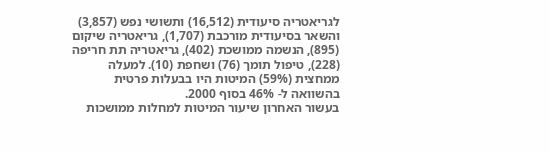לגריאטריה סיעודית (16,512) ותשושי נפש (3,857) והשאר בסיעודית מורכבת (1,707), גריאטריה שיקום (895), הנשמה ממושכת (402), גריאטריה תת חריפה (228), טיפול תומך (76) ושחפת (10). למעלה ממחצית (59%) המיטות היו בבעלות פרטית בהשוואה ל- 46% בסוף 2000.
בעשור האחרון שיעור המיטות למחלות ממושכות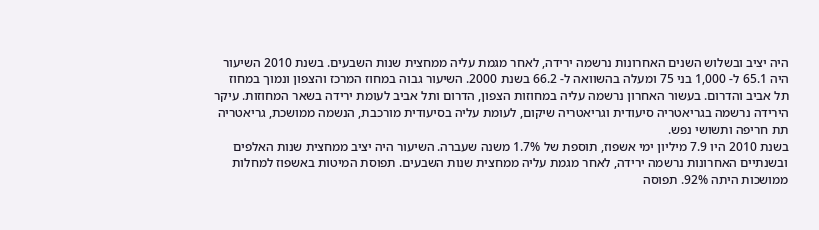היה יציב ובשלוש השנים האחרונות נרשמה ירידה, לאחר מגמת עליה ממחצית שנות השבעים. בשנת 2010 השיעור היה 65.1 ל- 1,000 בני 75 ומעלה בהשוואה ל- 66.2 בשנת 2000. השיעור גבוה במחוז המרכז והצפון ונמוך במחוז תל אביב והדרום. בעשור האחרון נרשמה עליה במחוזות הצפון, הדרום ותל אביב לעומת ירידה בשאר המחוזות. עיקר הירידה נרשמה בגריאטריה סיעודית וגריאטריה שיקום, לעומת עליה בסיעודית מורכבת, הנשמה ממושכת, גריאטריה תת חריפה ותשושי נפש.
בשנת 2010 היו 7.9 מיליון ימי אשפוז, תוספת של 1.7% משנה שעברה. השיעור היה יציב ממחצית שנות האלפים ובשנתיים האחרונות נרשמה ירידה, לאחר מגמת עליה ממחצית שנות השבעים. תפוסת המיטות באשפוז למחלות ממושכות היתה 92%. תפוסה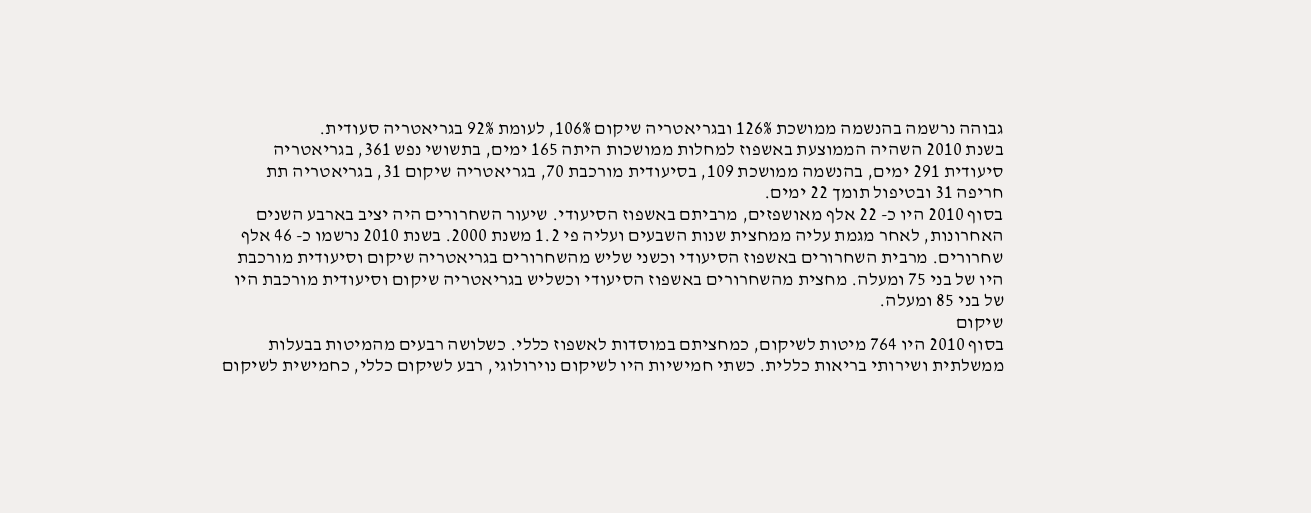גבוהה נרשמה בהנשמה ממושכת 126% ובגריאטריה שיקום 106%, לעומת 92% בגריאטריה סעודית.
בשנת 2010 השהיה הממוצעת באשפוז למחלות ממושכות היתה 165 ימים, בתשושי נפש 361, בגריאטריה סיעודית 291 ימים, בהנשמה ממושכת 109, בסיעודית מורכבת 70, בגריאטריה שיקום 31, בגריאטריה תת חריפה 31 ובטיפול תומך 22 ימים.
בסוף 2010 היו כ- 22 אלף מאושפזים, מרביתם באשפוז הסיעודי. שיעור השחרורים היה יציב בארבע השנים האחרונות, לאחר מגמת עליה ממחצית שנות השבעים ועליה פי 1.2 משנת 2000. בשנת 2010 נרשמו כ- 46 אלף שחרורים. מרבית השחרורים באשפוז הסיעודי וכשני שליש מהשחרורים בגריאטריה שיקום וסיעודית מורכבת היו של בני 75 ומעלה. מחצית מהשחרורים באשפוז הסיעודי וכשליש בגריאטריה שיקום וסיעודית מורכבת היו של בני 85 ומעלה.
שיקום
בסוף 2010 היו 764 מיטות לשיקום, כמחציתם במוסדות לאשפוז כללי. כשלושה רבעים מהמיטות בבעלות ממשלתית ושירותי בריאות כללית. כשתי חמישיות היו לשיקום נוירולוגי, רבע לשיקום כללי, כחמישית לשיקום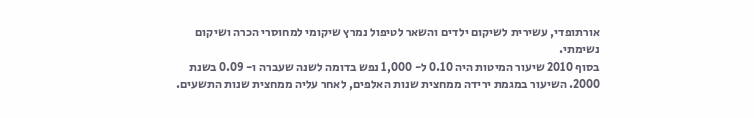אורתופדי, עשירית לשיקום ילדים והשאר לטיפול נמרץ שיקומי למחוסרי הכרה ושיקום נשימתי.
בסוף 2010 שיעור המיטות היה 0.10 ל- 1,000 נפש בדומה לשנה שעברה ו- 0.09 בשנת 2000. השיעור במגמת ירידה ממחצית שנות האלפים, לאחר עליה ממחצית שנות התשעים.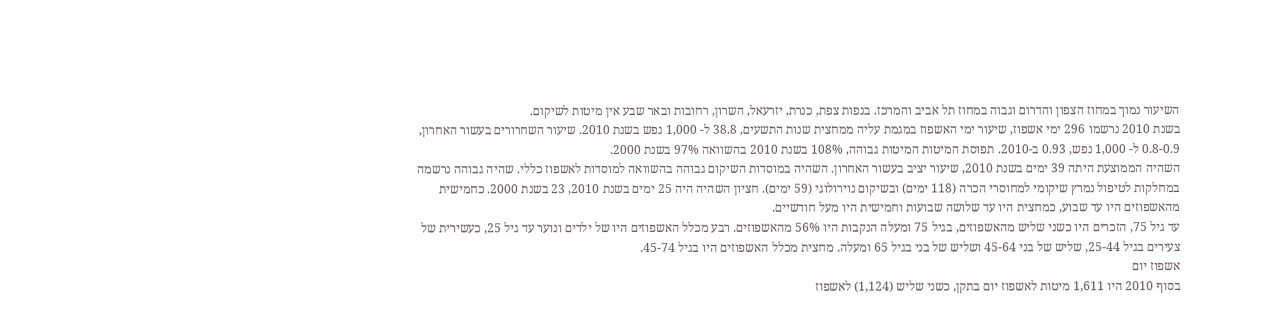השיעור נמוך במחוז הצפון והדרום וגבוה במחוז תל אביב והמרכז. בנפות צפת, כנרת, יזרעאל, השרון, רחובות ובאר שבע אין מיטות לשיקום.
בשנת 2010 נרשמו 296 ימי אשפוז, שיעור ימי האשפוז במגמת עליה ממחצית שנות התשעים, 38.8 ל- 1,000 נפש בשנת 2010. שיעור השחרורים בעשור האחרון, 0.8-0.9 ל- 1,000 נפש, 0.93 ב-2010. תפוסת המיטות המיטות גבוהה, 108% בשנת 2010 בהשוואה 97% בשנת 2000.
השהיה הממוצעת היתה 39 ימים בשנת 2010, שיעור יציב בעשור האחרון. השהיה במוסדות השיקום גבוהה בהשוואה למוסדות לאשפוז כללי. שהיה גבוהה נרשמה במחלקות לטיפול נמרץ שיקומי למחוסרי הכרה (118 ימים) ובשיקום נוירולוגי (59 ימים). חציון השהיה היה 25 ימים בשנת 2010, 23 בשנת 2000. כחמישית מהאשפוזים היו עד שבוע, כמחצית היו עד שלושה שבועות וחמישית היו מעל חודשיים.
עד גיל 75, הזכרים היו כשני שליש מהאשפוזים, בגיל 75 ומעלה הנקבות היו 56% מהאשפוזים. רבע מכלל האשפוזים היו של ילדים ונוער עד גיל 25, כעשירית של צעירים בגיל 25-44, שליש של בני 45-64 ושליש של בני בגיל 65 ומעלה. מחצית מכלל האשפוזים היו בגיל 45-74.
אשפוז יום
בסוף 2010 היו 1,611 מיטות לאשפוז יום בתקן, כשני שליש (1,124) לאשפוז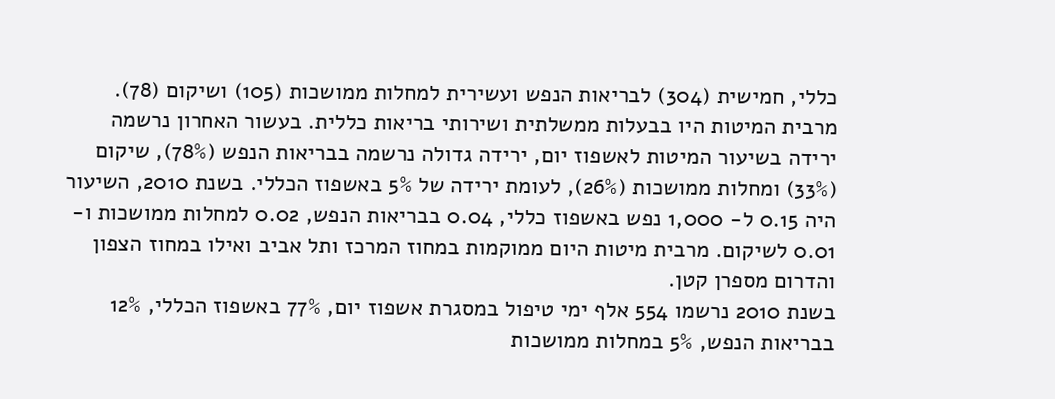כללי, חמישית (304) לבריאות הנפש ועשירית למחלות ממושכות (105) ושיקום (78). מרבית המיטות היו בבעלות ממשלתית ושירותי בריאות כללית. בעשור האחרון נרשמה ירידה בשיעור המיטות לאשפוז יום, ירידה גדולה נרשמה בבריאות הנפש (78%), שיקום (33%) ומחלות ממושכות (26%), לעומת ירידה של 5% באשפוז הכללי. בשנת 2010, השיעור היה 0.15 ל- 1,000 נפש באשפוז כללי, 0.04 בבריאות הנפש, 0.02 למחלות ממושכות ו- 0.01 לשיקום. מרבית מיטות היום ממוקמות במחוז המרכז ותל אביב ואילו במחוז הצפון והדרום מספרן קטן.
בשנת 2010 נרשמו 554 אלף ימי טיפול במסגרת אשפוז יום, 77% באשפוז הכללי, 12% בבריאות הנפש, 5% במחלות ממושכות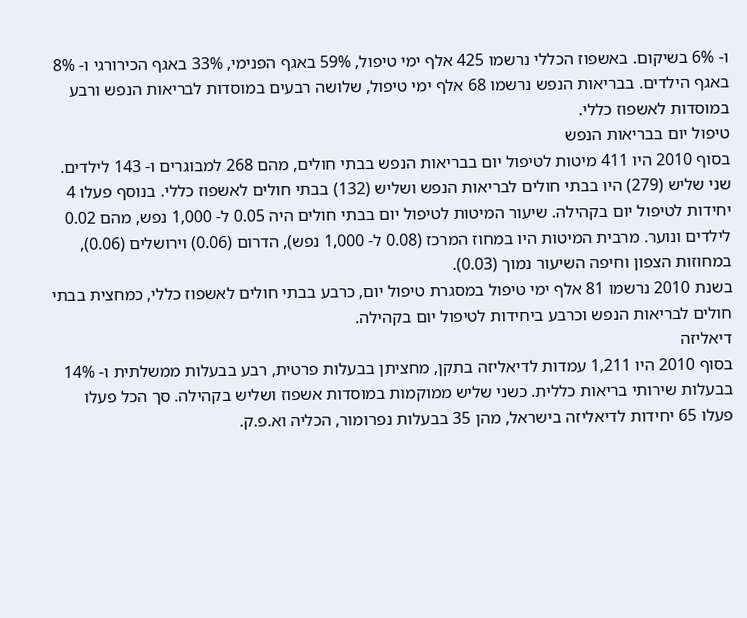ו- 6% בשיקום. באשפוז הכללי נרשמו 425 אלף ימי טיפול, 59% באגף הפנימי, 33% באגף הכירורגי ו- 8% באגף הילדים. בבריאות הנפש נרשמו 68 אלף ימי טיפול, שלושה רבעים במוסדות לבריאות הנפש ורבע במוסדות לאשפוז כללי.
טיפול יום בבריאות הנפש
בסוף 2010 היו 411 מיטות לטיפול יום בבריאות הנפש בבתי חולים, מהם 268 למבוגרים ו- 143 לילדים. שני שליש (279) היו בבתי חולים לבריאות הנפש ושליש (132) בבתי חולים לאשפוז כללי. בנוסף פעלו 4 יחידות לטיפול יום בקהילה. שיעור המיטות לטיפול יום בבתי חולים היה 0.05 ל- 1,000 נפש, מהם 0.02 לילדים ונוער. מרבית המיטות היו במחוז המרכז (0.08 ל- 1,000 נפש), הדרום (0.06) וירושלים (0.06), במחוזות הצפון וחיפה השיעור נמוך (0.03).
בשנת 2010 נרשמו 81 אלף ימי טיפול במסגרת טיפול יום, כרבע בבתי חולים לאשפוז כללי, כמחצית בבתי חולים לבריאות הנפש וכרבע ביחידות לטיפול יום בקהילה.
דיאליזה
בסוף 2010 היו 1,211 עמדות לדיאליזה בתקן, מחציתן בבעלות פרטית, רבע בבעלות ממשלתית ו- 14% בבעלות שירותי בריאות כללית. כשני שליש ממוקמות במוסדות אשפוז ושליש בקהילה. סך הכל פעלו פעלו 65 יחידות לדיאליזה בישראל, מהן 35 בבעלות נפרומור, הכליה וא.פ.ק.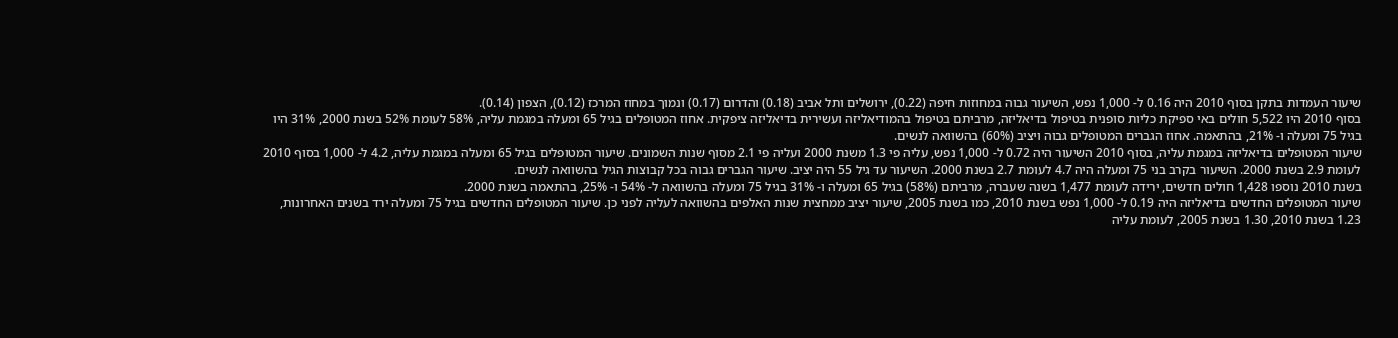שיעור העמדות בתקן בסוף 2010 היה 0.16 ל- 1,000 נפש, השיעור גבוה במחוזות חיפה (0.22), ירושלים ותל אביב (0.18) והדרום (0.17) ונמוך במחוז המרכז (0.12), הצפון (0.14).
בסוף 2010 היו 5,522 חולים באי ספיקת כליות סופנית בטיפול בדיאליזה, מרביתם בטיפול בהמודיאליזה ועשירית בדיאליזה ציפקית. אחוז המטופלים בגיל 65 ומעלה במגמת עליה, 58% לעומת 52% בשנת 2000, 31% היו בגיל 75 ומעלה ו- 21%, בהתאמה. אחוז הגברים המטופלים גבוה ויציב (60%) בהשוואה לנשים.
שיעור המטופלים בדיאליזה במגמת עליה, בסוף 2010 השיעור היה 0.72 ל- 1,000 נפש, עליה פי 1.3 משנת 2000 ועליה פי 2.1 מסוף שנות השמונים. שיעור המטופלים בגיל 65 ומעלה במגמת עליה, 4.2 ל- 1,000 בסוף 2010 לעומת 2.9 בשנת 2000. השיעור בקרב בני 75 ומעלה היה 4.7 לעומת 2.7 בשנת 2000. השיעור עד גיל 55 היה יציב. שיעור הגברים גבוה בכל קבוצות הגיל בהשוואה לנשים.
בשנת 2010 נוספו 1,428 חולים חדשים, ירידה לעומת 1,477 בשנה שעברה, מרביתם (58%) בגיל 65 ומעלה ו- 31% בגיל 75 ומעלה בהשוואה ל- 54% ו- 25%, בהתאמה בשנת 2000.
שיעור המטופלים החדשים בדיאליזה היה 0.19 ל- 1,000 נפש בשנת 2010, כמו בשנת 2005, שיעור יציב ממחצית שנות האלפים בהשוואה לעליה לפני כן. שיעור המטופלים החדשים בגיל 75 ומעלה ירד בשנים האחרונות, 1.23 בשנת 2010, 1.30 בשנת 2005, לעומת עליה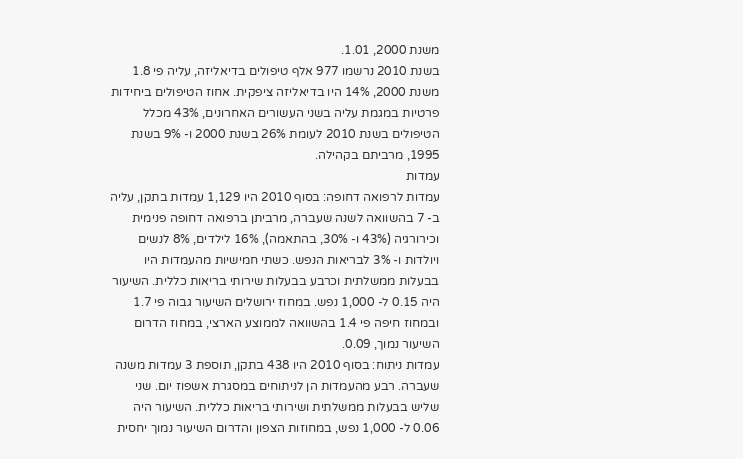משנת 2000, 1.01.
בשנת 2010 נרשמו 977 אלף טיפולים בדיאליזה, עליה פי 1.8 משנת 2000, 14% היו בדיאליזה ציפקית. אחוז הטיפולים ביחידות פרטיות במגמת עליה בשני העשורים האחרונים, 43% מכלל הטיפולים בשנת 2010 לעומת 26% בשנת 2000 ו- 9% בשנת 1995, מרביתם בקהילה.
עמדות
עמדות לרפואה דחופה: בסוף 2010 היו 1,129 עמדות בתקן, עליה ב- 7 בהשוואה לשנה שעברה, מרביתן ברפואה דחופה פנימית וכירורגיה (43% ו- 30%, בהתאמה), 16% לילדים, 8% לנשים ויולדות ו- 3% לבריאות הנפש. כשתי חמישיות מהעמדות היו בבעלות ממשלתית וכרבע בבעלות שירותי בריאות כללית. השיעור היה 0.15 ל- 1,000 נפש. במחוז ירושלים השיעור גבוה פי 1.7 ובמחוז חיפה פי 1.4 בהשוואה לממוצע הארצי, במחוז הדרום השיעור נמוך, 0.09.
עמדות ניתוח: בסוף 2010 היו 438 בתקן, תוספת 3 עמדות משנה שעברה. רבע מהעמדות הן לניתוחים במסגרת אשפוז יום. שני שליש בבעלות ממשלתית ושירותי בריאות כללית. השיעור היה 0.06 ל- 1,000 נפש, במחוזות הצפון והדרום השיעור נמוך יחסית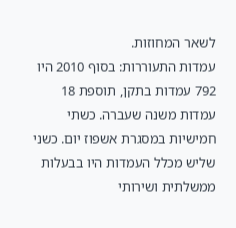לשאר המחוזות.
עמדות התעוררות: בסוף 2010 היו 792 עמדות בתקן, תוספת 18 עמדות משנה שעברה. כשתי חמישיות במסגרת אשפוז יום. כשני שליש מכלל העמדות היו בבעלות ממשלתית ושירותי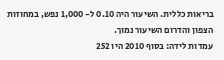בריאות כללית. השיעור היה 0.10 ל- 1,000 נפש, במחוזות הצפון והדרום השיעור נמוך.
עמדות לידה: בסוף 2010 היו 252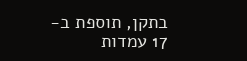בתקן, תוספת ב- 17 עמדות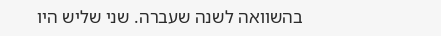בהשוואה לשנה שעברה. שני שליש היו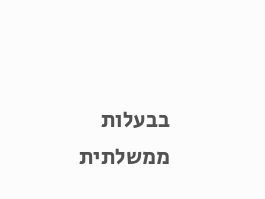בבעלות ממשלתית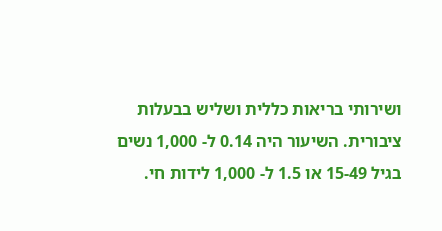ושירותי בריאות כללית ושליש בבעלות ציבורית. השיעור היה 0.14 ל- 1,000 נשים בגיל 15-49 או 1.5 ל- 1,000 לידות חי.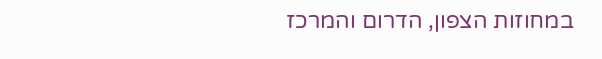במחוזות הצפון, הדרום והמרכז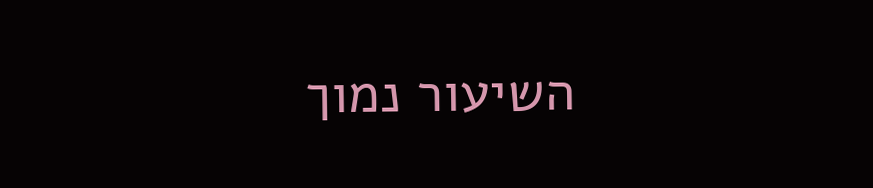השיעור נמוך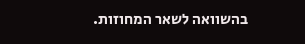בהשוואה לשאר המחוזות.